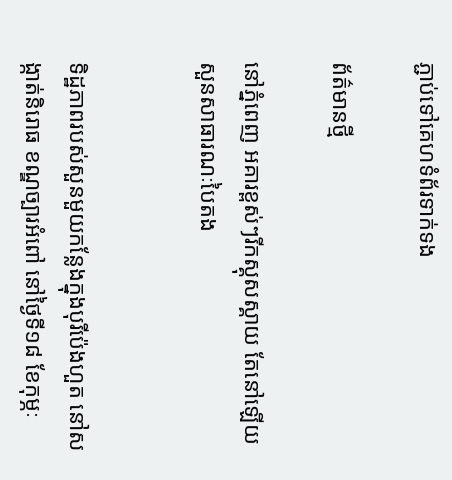ភ្ជាប់ទៅគេហទំព័រទាក់ទង

ព័ត៌មានថ្មី

នៅភ្នំពេញ អគារខ្ពស់ៗរីកស្គុសស្គាយ តែនៅឡើយសួនសាធារណៈបៃតង


ទិដ្ឋភាពរបស់សួនមួយកន្លែងក្នុងបុរីប៉េងហួត នៅសង្កាត់និរោធ ខណ្ឌច្បារអំពៅ នៅថ្ងៃទី១៨ ខែកុម្ភៈ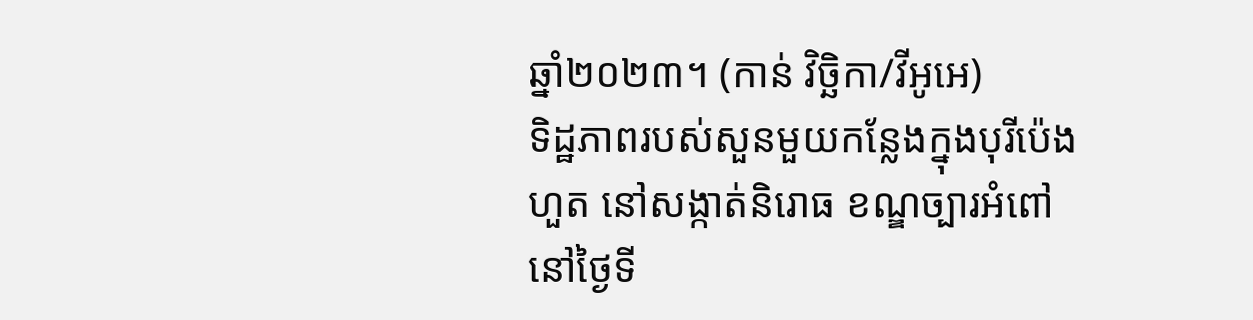ឆ្នាំ២០២៣។ (កាន់ វិច្ឆិកា/វីអូអេ)
ទិដ្ឋភាពរបស់សួនមួយកន្លែងក្នុងបុរីប៉េងហួត នៅសង្កាត់និរោធ ខណ្ឌច្បារអំពៅ នៅថ្ងៃទី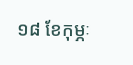១៨ ខែកុម្ភៈ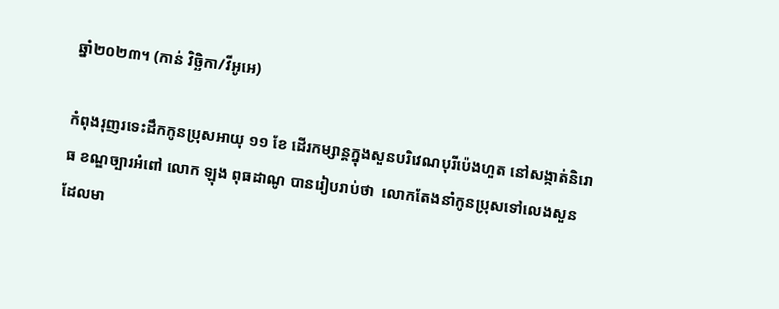ឆ្នាំ២០២៣។ (កាន់ វិច្ឆិកា/វីអូអេ)

កំពុងរុញរទេះដឹកកូនប្រុសអាយុ ១១ ខែ ដើរកម្សាន្តក្នុងសួនបរិវេណបុរីប៉េងហួត នៅសង្កាត់និរោធ ខណ្ឌច្បារអំពៅ លោក ឡុង ពុធដាណូ បានរៀបរាប់ថា  លោកតែងនាំកូនប្រុសទៅលេងសួនដែលមា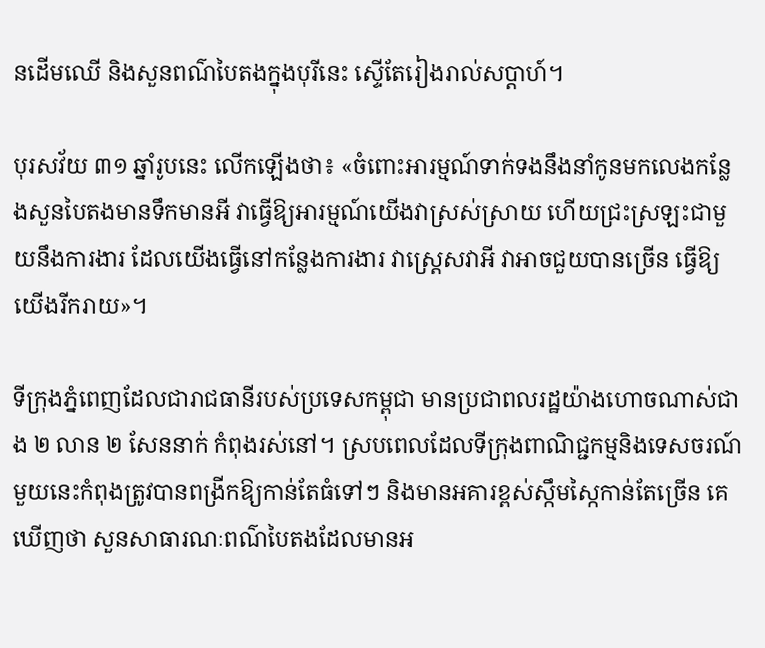នដើមឈើ និងសួនពណ៌បៃតងក្នុងបុរីនេះ ស្ទើតែរៀងរាល់សប្តាហ៍។

បុរសវ័យ ៣១ ឆ្នាំរូបនេះ លើកឡើងថា៖ «ចំពោះអារម្មណ៍ទាក់ទងនឹងនាំកូនមកលេងកន្លែងសួនបៃតងមានទឹកមានអី វាធ្វើឱ្យអារម្មណ៍យើងវាស្រស់ស្រាយ ហើយជ្រះស្រឡះជាមួយនឹងការងារ ដែលយើងធ្វើនៅកន្លែងការងារ វាស្រ្តេសវាអី វាអាចជួយបានច្រើន ធ្វើឱ្យយើងរីករាយ»។

ទីក្រុងភ្នំពេញដែលជារាជធានីរបស់ប្រទេសកម្ពុជា មានប្រជាពលរដ្ឋយ៉ាងហោចណាស់ជាង ២ លាន ២ សែននាក់ កំពុងរស់នៅ។ ស្របពេលដែលទីក្រុងពាណិជ្ជកម្មនិងទេសចរណ៍មួយនេះកំពុងត្រូវបានពង្រីកឱ្យកាន់តែធំទៅៗ និងមានអគារខ្ពស់ស្កឹមស្កៃកាន់តែច្រើន គេឃើញថា សួនសាធារណៈពណ៌បៃតងដែលមានអ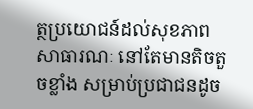ត្ថប្រយោជន៍ដល់សុខភាពសាធារណៈ នៅតែមានតិចតួចខ្លាំង សម្រាប់ប្រជាជនដូច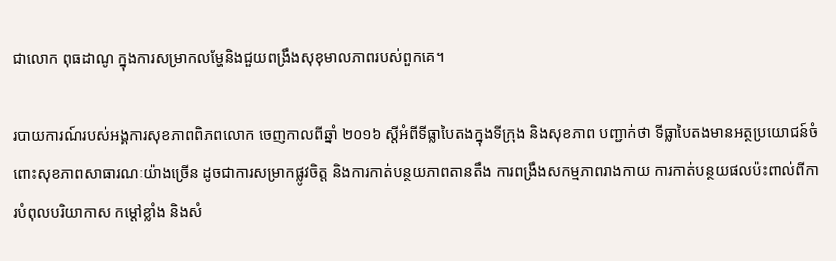ជាលោក ពុធដាណូ ក្នុងការសម្រាកលម្ហែនិងជួយពង្រឹងសុខុមាលភាពរបស់ពួកគេ។

របាយការណ៍របស់អង្គការសុខភាពពិភពលោក ចេញកាលពីឆ្នាំ ២០១៦ ស្តីអំពីទីធ្លាបៃតងក្នុងទីក្រុង និងសុខភាព បញ្ជាក់ថា ទីធ្លាបៃតងមានអត្ថប្រយោជន៍ចំពោះសុខភាពសាធារណៈយ៉ាងច្រើន ដូចជាការសម្រាកផ្លូវចិត្ត និងការកាត់បន្ថយភាពតានតឹង ការពង្រឹងសកម្មភាពរាងកាយ ការកាត់បន្ថយផលប៉ះពាល់ពីការបំពុលបរិយាកាស កម្តៅខ្លាំង និងសំ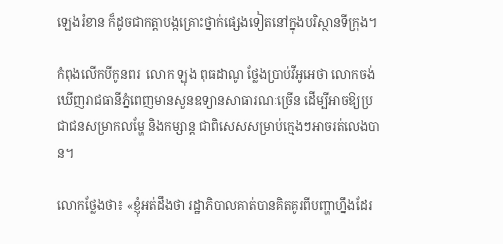ឡេងរំខាន ក៏ដូចជាកត្តាបង្កគ្រោះថ្នាក់ផ្សេងទៀតនៅក្នុងបរិស្ថានទីក្រុង។

កំពុងលើកបីកូនពរ  លោក ឡុង ពុធដាណូ ថ្លែងប្រាប់វីអូអេថា លោកចង់ឃើញរាជធានីភ្នំពេញមានសួនឧទ្យានសាធារណៈច្រើន ដើម្បីអាចឱ្យប្រជាជនសម្រាកលម្ហែ និងកម្សាន្ត ជាពិសេសសម្រាប់ក្មេងៗអាចរត់លេងបាន។

លោកថ្លែងថា៖ «ខ្ញុំអត់ដឹងថា រដ្ឋាភិបាលគាត់បានគិតគូរពីបញ្ហាហ្នឹងដែរ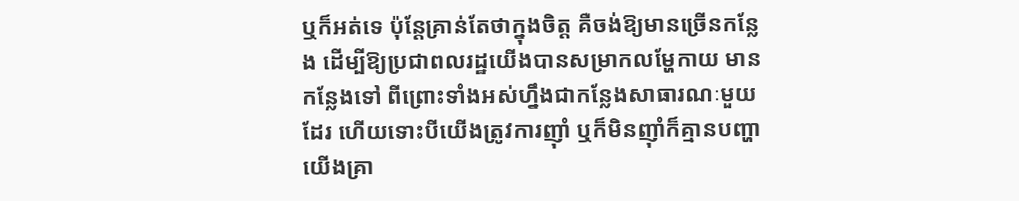ឬក៏អត់ទេ ប៉ុន្តែគ្រាន់តែថាក្នុងចិត្ត គឺចង់ឱ្យមានច្រើនកន្លែង ដើម្បីឱ្យប្រជាពលរដ្ឋយើងបានសម្រាកលម្ហែកាយ មានកន្លែងទៅ ពីព្រោះទាំងអស់ហ្នឹងជាកន្លែងសាធារណៈមួយដែរ ហើយទោះបីយើងត្រូវការញ៉ាំ ឬក៏មិនញ៉ាំក៏គ្មានបញ្ហា យើងគ្រា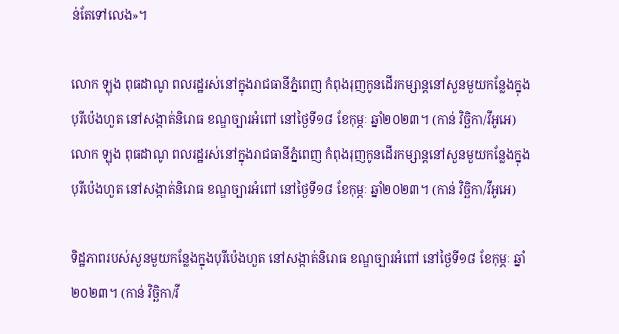ន់តែទៅលេង»។

លោក ឡុង ពុធដាណូ ពលរដ្ឋរស់នៅក្នុងរាជធានីភ្នំពេញ កំពុងរុញកូនដើរកម្សាន្តនៅសួនមួយកន្លែងក្នុងបុរីប៉េងហួត នៅសង្កាត់និរោធ ខណ្ឌច្បារអំពៅ នៅថ្ងៃទី១៨ ខែកុម្ភៈ ឆ្នាំ២០២៣។ (កាន់ វិច្ឆិកា/វីអូអេ)
លោក ឡុង ពុធដាណូ ពលរដ្ឋរស់នៅក្នុងរាជធានីភ្នំពេញ កំពុងរុញកូនដើរកម្សាន្តនៅសួនមួយកន្លែងក្នុងបុរីប៉េងហួត នៅសង្កាត់និរោធ ខណ្ឌច្បារអំពៅ នៅថ្ងៃទី១៨ ខែកុម្ភៈ ឆ្នាំ២០២៣។ (កាន់ វិច្ឆិកា/វីអូអេ)

ទិដ្ឋភាពរបស់សួនមួយកន្លែងក្នុងបុរីប៉េងហួត នៅសង្កាត់និរោធ ខណ្ឌច្បារអំពៅ នៅថ្ងៃទី១៨ ខែកុម្ភៈ ឆ្នាំ២០២៣។ (កាន់ វិច្ឆិកា/វី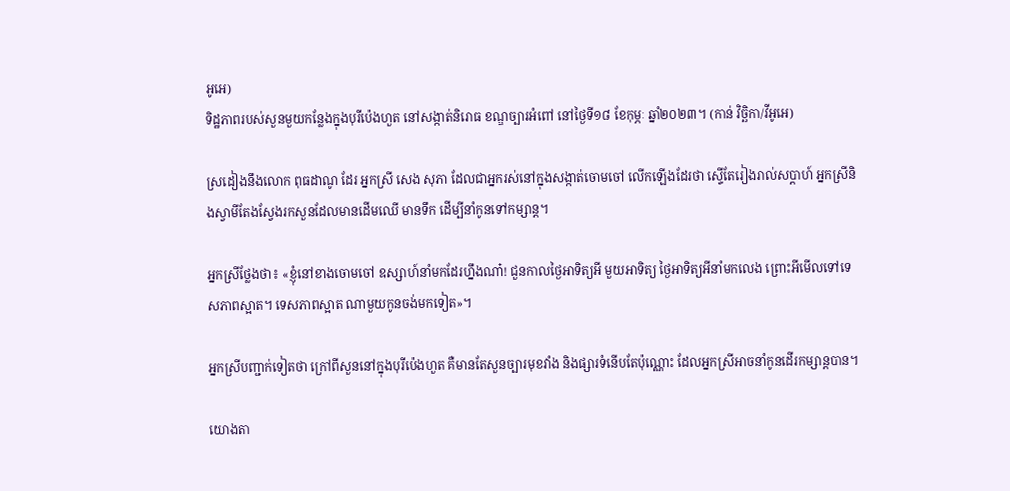អូអេ)
ទិដ្ឋភាពរបស់សួនមួយកន្លែងក្នុងបុរីប៉េងហួត នៅសង្កាត់និរោធ ខណ្ឌច្បារអំពៅ នៅថ្ងៃទី១៨ ខែកុម្ភៈ ឆ្នាំ២០២៣។ (កាន់ វិច្ឆិកា/វីអូអេ)

ស្រដៀងនឹងលោក ពុធដាណូ ដែរ អ្នកស្រី សេង សុភា ដែលជាអ្នករស់នៅក្នុងសង្កាត់ចោមចៅ លើកឡើងដែរថា ស្ទើតែរៀងរាល់សប្តាហ៍ អ្នកស្រីនិងស្វាមីតែងស្វែងរកសួនដែលមានដើមឈើ មានទឹក ដើម្បីនាំកូនទៅកម្សាន្ត។

អ្នកស្រីថ្លែងថា៖ «ខ្ញុំនៅខាងចោមចៅ ឧស្សាហ៍នាំមកដែរហ្នឹងណា៎! ជួនកាលថ្ងៃអាទិត្យអី មួយអាទិត្យ ថ្ងៃអាទិត្យអីនាំមកលេង ព្រោះអីមើលទៅទេសភាពស្អាត។ ទេសភាពស្អាត ណាមួយកូនចង់មកទៀត»។

អ្នកស្រីបញ្ជាក់ទៀតថា ក្រៅពីសួននៅក្នុងបុរីប៉េងហួត គឺមានតែសួនច្បារមុខវាំង និងផ្សារទំនើបតែប៉ុណ្ណោះ ដែលអ្នកស្រីអាចនាំកូនដើរកម្សាន្តបាន។

យោងតា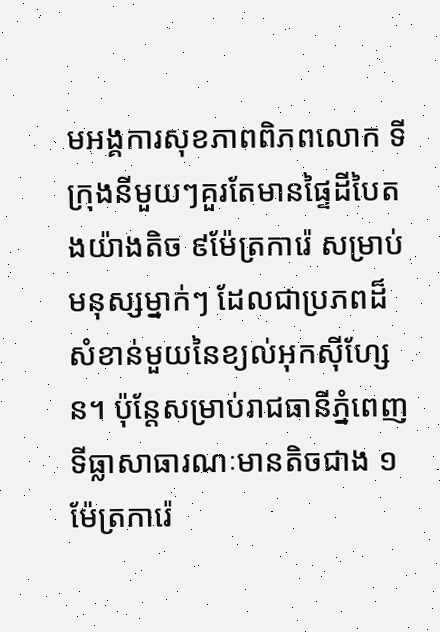មអង្គការសុខភាពពិភពលោក ទីក្រុងនីមួយៗគួរតែមានផ្ទៃដីបៃតងយ៉ាងតិច ៩ម៉ែត្រការ៉េ សម្រាប់មនុស្សម្នាក់ៗ ដែលជាប្រភពដ៏សំខាន់មួយនៃខ្យល់អុកស៊ីហ្សែន។ ប៉ុន្តែសម្រាប់រាជធានីភ្នំពេញ ទីធ្លាសាធារណៈមានតិចជាង ១ម៉ែត្រការ៉េ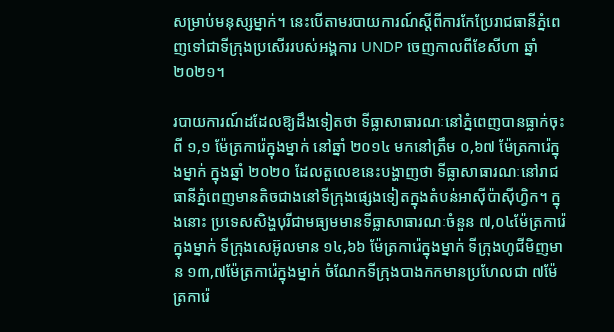សម្រាប់មនុស្សម្នាក់។ នេះបើតាមរបាយការណ៍ស្តីពីការកែប្រែរាជធានីភ្នំពេញទៅជាទីក្រុងប្រសើររបស់អង្គការ UNDP ចេញកាលពីខែសីហា ឆ្នាំ ២០២១។

របាយការណ៍ដដែលឱ្យដឹងទៀតថា ទីធ្លាសាធារណៈនៅភ្នំពេញបានធ្លាក់ចុះពី ១,១ ម៉ែត្រការ៉េក្នុងម្នាក់ នៅឆ្នាំ ២០១៤ មកនៅត្រឹម ០,៦៧ ម៉ែត្រការ៉េក្នុងម្នាក់ ក្នុងឆ្នាំ ២០២០ ដែលតួលេខនេះបង្ហាញថា ទីធ្លាសាធារណៈនៅរាជធានីភ្នំពេញមានតិចជាងនៅទីក្រុងផ្សេងទៀតក្នុងតំបន់អាស៊ីប៉ាស៊ីហ្វិក។ ក្នុងនោះ ប្រទេសសិង្ហបុរីជាមធ្យមមានទីធ្លាសាធារណៈចំនួន ៧,០៤ម៉ែត្រការ៉េក្នុងម្នាក់ ទីក្រុងសេអ៊ូលមាន ១៤,៦៦ ម៉ែត្រការ៉េក្នុងម្នាក់ ទីក្រុងហូជីមិញមាន ១៣,៧ម៉ែត្រការ៉េក្នុងម្នាក់ ចំណែកទីក្រុងបាងកកមានប្រហែលជា ៧ម៉ែត្រការ៉េ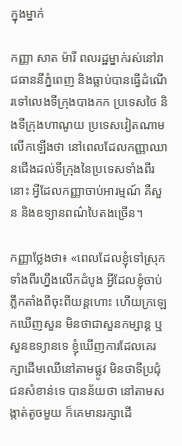ក្នុងម្នាក់

កញ្ញា សាត ម៉ារី ពលរដ្ឋម្នាក់រស់នៅរាជធាននីភ្នំពេញ និងធ្លាប់បានធ្វើដំណើរទៅលេងទីក្រុងបាងកក ប្រទេសថៃ និងទីក្រុងហាណូយ ប្រទេសវៀតណាម លើកឡើងថា នៅពេលដែលកញ្ញាឈានជើងដល់ទីក្រុងនៃប្រទេសទាំងពីរនោះ អ្វីដែលកញ្ញាចាប់អារម្មណ៍ គឺសួន និងឧទ្យានពណ៌បៃតងច្រើន។

កញ្ញាថ្លែងថា៖ «ពេលដែលខ្ញុំទៅស្រុកទាំងពីរហ្នឹងលើកដំបូង អ្វីដែលខ្ញុំចាប់ភ្លឹកតាំងពីចុះពីយន្តហោះ ហើយក្រឡេកឃើញសួន មិនថាជាសួនកម្សាន្ត ឬសួនឧទ្យានទេ ខ្ញុំឃើញការដែលគេរក្សាដើមឈើនៅតាមផ្លូវ មិនថាទីប្រជុំជនសំខាន់ទេ បានន័យថា នៅតាមសង្កាត់តូចមួយ ក៏គេមានរក្សាដើ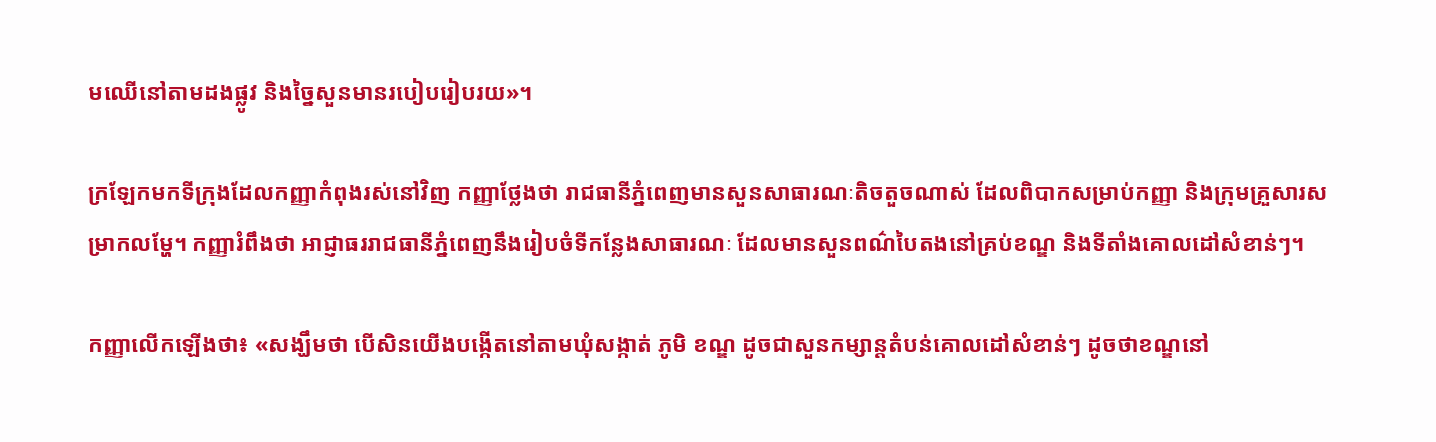មឈើនៅតាមដងផ្លូវ និងច្នៃសួនមានរបៀបរៀបរយ»។

ក្រឡែកមកទីក្រុងដែលកញ្ញាកំពុងរស់នៅវិញ កញ្ញាថ្លែងថា រាជធានីភ្នំពេញមានសួនសាធារណៈតិចតួចណាស់ ដែលពិបាកសម្រាប់កញ្ញា និងក្រុមគ្រួសារសម្រាកលម្ហែ។ កញ្ញារំពឹងថា អាជ្ញាធររាជធានីភ្នំពេញនឹងរៀបចំទីកន្លែងសាធារណៈ ដែលមានសួនពណ៌បៃតងនៅគ្រប់ខណ្ឌ និងទីតាំងគោលដៅសំខាន់ៗ។

កញ្ញាលើកឡើងថា៖ «សង្ឃឹមថា បើសិនយើងបង្កើតនៅតាមឃុំសង្កាត់ ភូមិ ខណ្ឌ ដូចជាសួនកម្សាន្តតំបន់គោលដៅសំខាន់ៗ ដូចថាខណ្ឌនៅ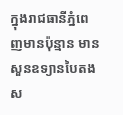ក្នុងរាជធានីភ្នំពេញមានប៉ុន្មាន មានសួនឧទ្យានបៃតងស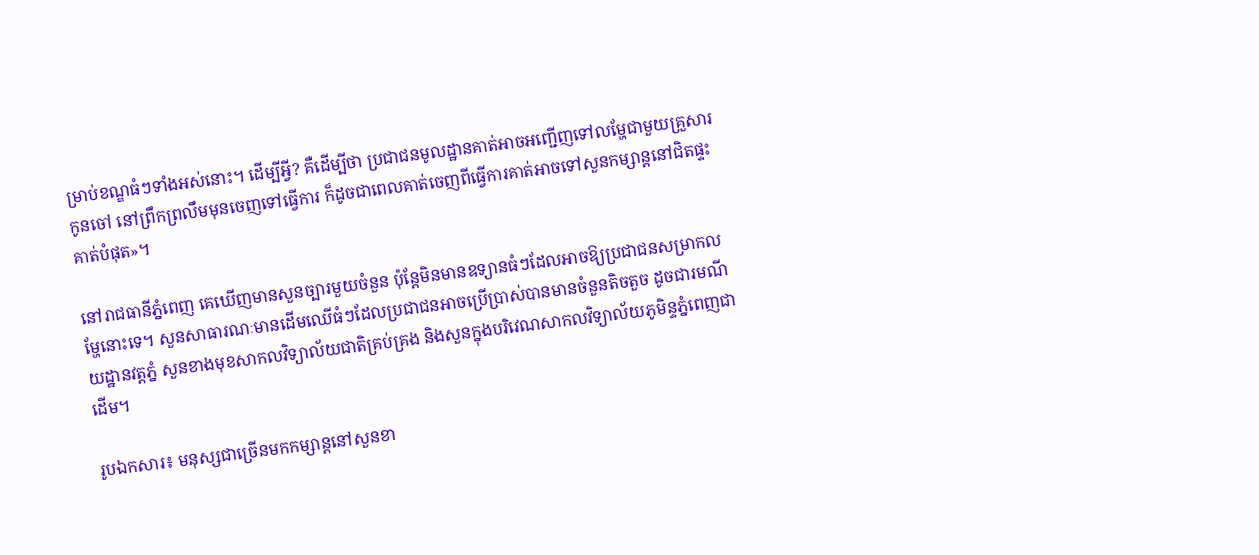ម្រាប់ខណ្ឌធំៗទាំងអស់នោះ។ ដើម្បីអ្វី? គឺដើម្បីថា ប្រជាជនមូលដ្ឋានគាត់អាចអញ្ជើញទៅលម្ហែជាមួយគ្រួសារកូនចៅ នៅព្រឹកព្រលឹមមុនចេញទៅធ្វើការ ក៏ដូចជាពេលគាត់ចេញពីធ្វើការគាត់អាចទៅសួនកម្សាន្តនៅជិតផ្ទះគាត់បំផុត»។

នៅរាជធានីភ្នំពេញ គេឃើញមានសួនច្បារមួយចំនួន ប៉ុន្តែមិនមានឧទ្យានធំៗដែលអាចឱ្យប្រជាជនសម្រាកលម្ហែនោះទេ។ សួនសាធារណៈមានដើមឈើធំៗដែលប្រជាជនអាចប្រើប្រាស់បានមានចំនួនតិចតួច ដូចជារមណីយដ្ឋានវត្តភ្នំ សួនខាងមុខសាកលវិទ្យាល័យជាតិគ្រប់គ្រង និងសួនក្នុងបរិវេណសាកលវិទ្យាល័យភូមិន្ទភ្នំពេញជាដើម។

រូបឯកសារ៖ មនុស្សជាច្រើនមកកម្សាន្តនៅសួនខា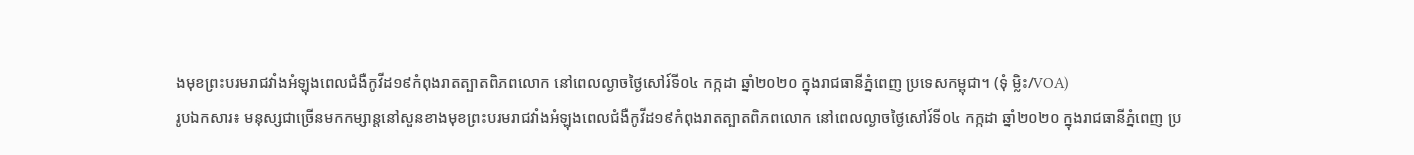ងមុខព្រះបរមរាជវាំងអំឡុងពេលជំងឺកូវីដ១៩កំពុងរាតត្បាតពិភពលោក នៅពេលល្ងាចថ្ងៃសៅរ៍ទី០៤ កក្កដា ឆ្នាំ២០២០ ក្នុងរាជធានីភ្នំពេញ ប្រទេសកម្ពុជា។ (ទុំ ម្លិះ/VOA)
រូបឯកសារ៖ មនុស្សជាច្រើនមកកម្សាន្តនៅសួនខាងមុខព្រះបរមរាជវាំងអំឡុងពេលជំងឺកូវីដ១៩កំពុងរាតត្បាតពិភពលោក នៅពេលល្ងាចថ្ងៃសៅរ៍ទី០៤ កក្កដា ឆ្នាំ២០២០ ក្នុងរាជធានីភ្នំពេញ ប្រ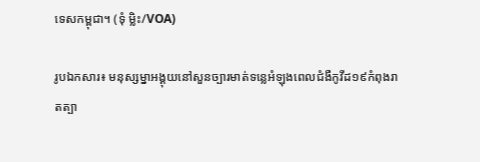ទេសកម្ពុជា។ (ទុំ ម្លិះ/VOA)

រូបឯកសារ៖ មនុស្សម្នាអង្គុយនៅសួនច្បារមាត់ទន្លេអំឡុងពេលជំងឺកូវីដ១៩កំពុងរាតត្បា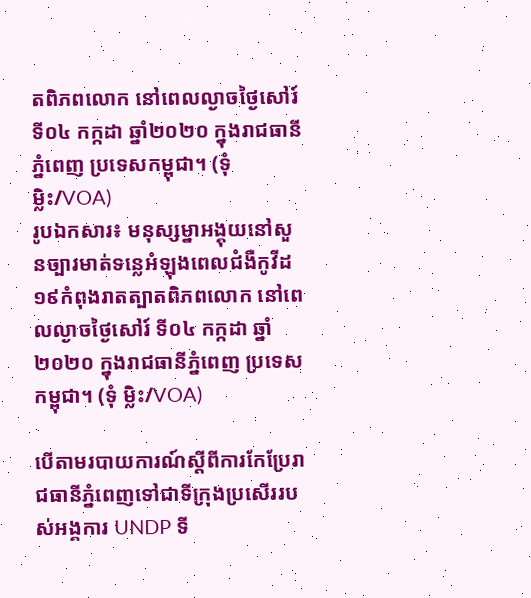តពិភពលោក នៅពេលល្ងាចថ្ងៃសៅរ៍ ទី០៤ កក្កដា ឆ្នាំ២០២០ ក្នុងរាជធានីភ្នំពេញ ប្រទេសកម្ពុជា។ (ទុំ ម្លិះ/VOA)
រូបឯកសារ៖ មនុស្សម្នាអង្គុយនៅសួនច្បារមាត់ទន្លេអំឡុងពេលជំងឺកូវីដ១៩កំពុងរាតត្បាតពិភពលោក នៅពេលល្ងាចថ្ងៃសៅរ៍ ទី០៤ កក្កដា ឆ្នាំ២០២០ ក្នុងរាជធានីភ្នំពេញ ប្រទេសកម្ពុជា។ (ទុំ ម្លិះ/VOA)

បើតាមរបាយការណ៍ស្តីពីការកែប្រែរាជធានីភ្នំពេញទៅជាទីក្រុងប្រសើររបស់អង្គការ UNDP ទី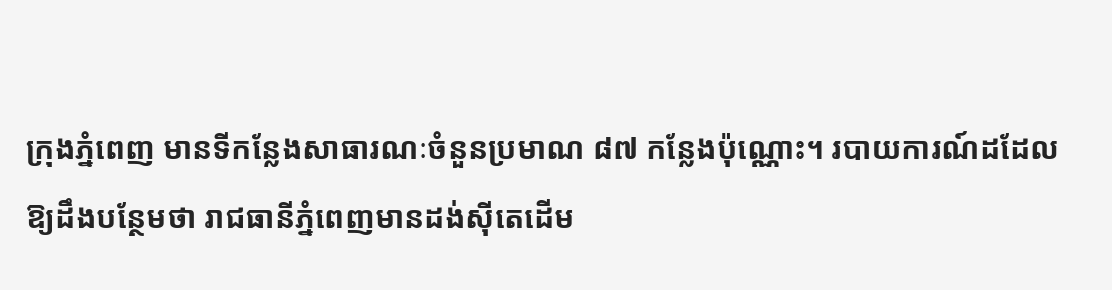ក្រុងភ្នំពេញ មានទីកន្លែងសាធារណៈចំនួនប្រមាណ ៨៧ កន្លែងប៉ុណ្ណោះ។ របាយការណ៍ដដែលឱ្យដឹងបន្ថែមថា រាជធានីភ្នំពេញមានដង់ស៊ីតេដើម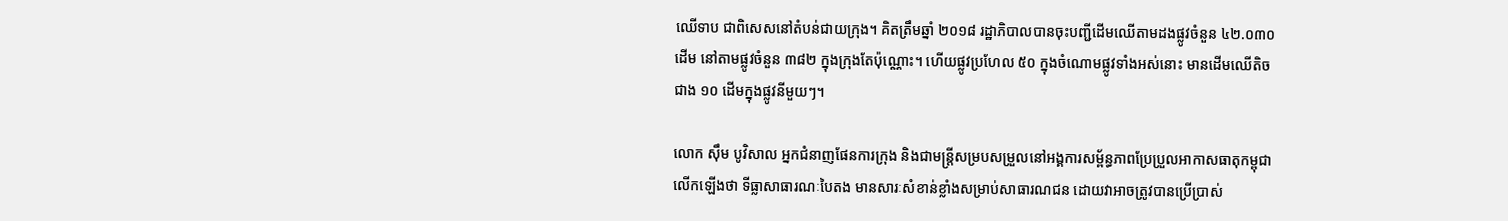ឈើទាប ជាពិសេសនៅតំបន់ជាយក្រុង។ គិតត្រឹមឆ្នាំ ២០១៨ រដ្ឋាភិបាលបានចុះបញ្ជីដើមឈើតាមដងផ្លូវចំនួន ៤២.០៣០ដើម នៅតាមផ្លូវចំនួន ៣៨២ ក្នុងក្រុងតែប៉ុណ្ណោះ។ ហើយផ្លូវប្រហែល ៥០ ក្នុងចំណោមផ្លូវទាំងអស់នោះ មានដើមឈើតិចជាង ១០ ដើមក្នុងផ្លូវនីមួយៗ។

លោក ស៊ឹម បូវិសាល អ្នកជំនាញផែនការក្រុង និងជាមន្ត្រីសម្របសម្រួលនៅអង្គការសម្ព័ន្ធភាពប្រែប្រួលអាកាសធាតុកម្ពុជា លើកឡើងថា ទីធ្លាសាធារណៈបៃតង មានសារៈសំខាន់ខ្លាំងសម្រាប់សាធារណជន ដោយវាអាចត្រូវបានប្រើប្រាស់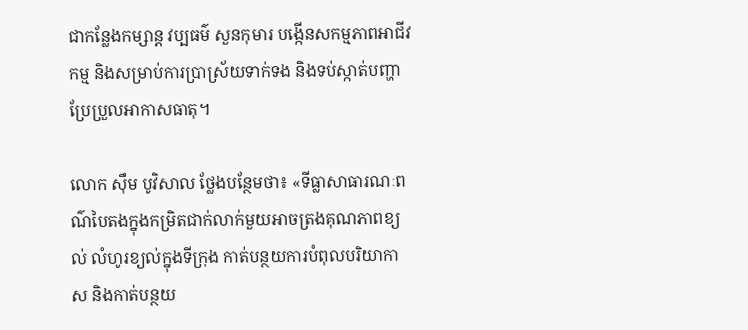ជាកន្លែងកម្សាន្ត វប្បធម៌ សួនកុមារ បង្កើនសកម្មភាពអាជីវកម្ម និងសម្រាប់ការប្រាស្រ័យទាក់ទង និងទប់ស្កាត់បញ្ហាប្រែប្រួលអាកាសធាតុ។

លោក ស៊ឹម បូវិសាល ថ្លែងបន្ថែមថា៖ «ទីធ្លាសាធារណៈពណ៌បៃតងក្នុងកម្រិតជាក់លាក់មួយអាចត្រងគុណភាពខ្យល់ លំហូរខ្យល់ក្នុងទីក្រុង កាត់បន្ថយការបំពុលបរិយាកាស និងកាត់បន្ថយ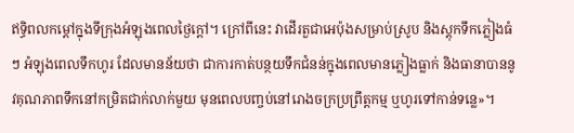ឥទ្ធិពលកម្តៅក្នុងទីក្រុងអំឡុងពេលថ្ងៃក្តៅ។ ក្រៅពីនេះ វាដើរតួជាអេប៉ុងសម្រាប់ស្រូប និងស្តុកទឹកភ្លៀងធំៗ អំឡុងពេលទឹកហូរ ដែលមានន័យថា ជាការកាត់បន្ថយទឹកជំនន់ក្នុងពេលមានភ្លៀងធ្លាក់ និងធានាបាននូវគុណភាពទឹកនៅកម្រិតជាក់លាក់មួយ មុនពេលបញ្ចប់នៅរោងចក្រប្រព្រឹត្តកម្ម ឬហូរទៅកាន់ទន្លេ»។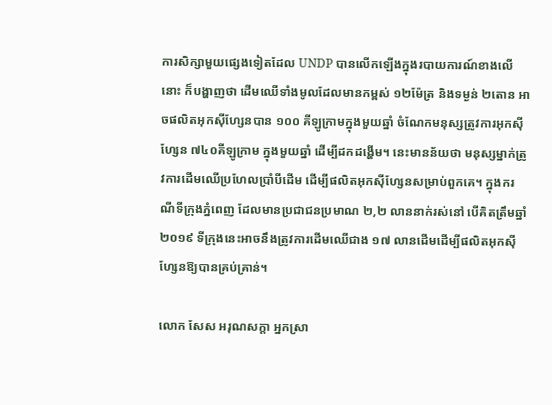ការសិក្សាមួយផ្សេងទៀតដែល UNDP បានលើកឡើងក្នុងរបាយការណ៍ខាងលើនោះ ក៏បង្ហាញថា ដើមឈើទាំងមូលដែលមានកម្ពស់ ១២ម៉ែត្រ និងទម្ងន់ ២តោន អាចផលិតអុកស៊ីហ្សែនបាន ១០០ គីឡូក្រាមក្នុងមួយឆ្នាំ ចំណែកមនុស្សត្រូវការអុកស៊ីហ្សែន ៧៤០គីឡូក្រាម ក្នុងមួយឆ្នាំ ដើម្បីដកដង្ហើម។ នេះមានន័យថា មនុស្សម្នាក់ត្រូវការដើមឈើប្រហែលប្រាំបីដើម ដើម្បីផលិតអុកស៊ីហ្សែនសម្រាប់ពួកគេ។ ក្នុងករណីទីក្រុងភ្នំពេញ ដែលមានប្រជាជនប្រមាណ ២,២ លាននាក់រស់នៅ បើគិតត្រឹមឆ្នាំ ២០១៩ ទីក្រុងនេះអាចនឹងត្រូវការដើមឈើជាង ១៧ លានដើមដើម្បីផលិតអុកស៊ីហ្សែនឱ្យបានគ្រប់គ្រាន់។

លោក សែស អរុណសក្តា អ្នកស្រា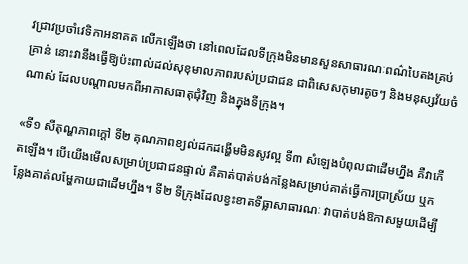វជ្រាវប្រចាំវេទិកាអនាគត លើកឡើងថា នៅពេលដែលទីក្រុងមិនមានសួនសាធារណៈពណ៌បៃតងគ្រប់គ្រាន់ នោះវានឹងធ្វើឱ្យប៉ះពាល់ដល់សុខុមាលភាពរបស់ប្រជាជន ជាពិសេសកុមារតូចៗ និងមនុស្សវ័យចំណាស់ ដែលបណ្តាលមកពីអាកាសធាតុជុំវិញ និងក្នុងទីក្រុង។

«ទី១ សីតុណ្ហភាពក្តៅ ទី២ គុណភាពខ្យល់ដកដង្ហើមមិនសូវល្អ ទី៣ សំឡេងបំពុលជាដើមហ្នឹង គឺវាកើតឡើង។ បើយើងមើលសម្រាប់ប្រជាជនផ្ទាល់ គឺគាត់បាត់បង់កន្លែងសម្រាប់គាត់ធ្វើការប្រាស្រ័យ ឬកន្លែងគាត់លម្ហែកាយជាដើមហ្នឹង។ ទី២ ទីក្រុងដែលខ្វះខាតទីធ្លាសាធារណៈ វាបាត់បង់ឱកាសមួយដើម្បី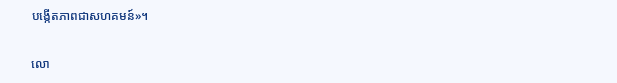បង្កើតភាពជាសហគមន៍»។

លោ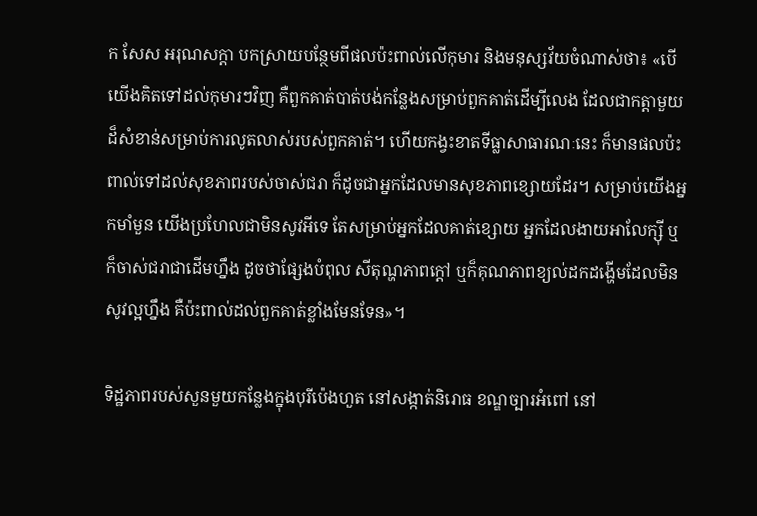ក សែស អរុណសក្តា បកស្រាយបន្ថែមពីផលប៉ះពាល់លើកុមារ និងមនុស្សវ័យចំណាស់ថា៖ «បើយើងគិតទៅដល់កុមារៗវិញ គឺពួកគាត់បាត់បង់កន្លែងសម្រាប់ពួកគាត់ដើម្បីលេង ដែលជាកត្តាមួយដ៏សំខាន់សម្រាប់ការលូតលាស់របស់ពួកគាត់។ ហើយកង្វះខាតទីធ្លាសាធារណៈនេះ ក៏មានផលប៉ះពាល់ទៅដល់សុខភាពរបស់ចាស់ជរា ក៏ដូចជាអ្នកដែលមានសុខភាពខ្សោយដែរ។ សម្រាប់យើងអ្នកមាំមួន យើងប្រហែលជាមិនសូវអីទេ តែសម្រាប់អ្នកដែលគាត់ខ្សោយ អ្នកដែលងាយអាលែក្ស៊ី ឬក៏ចាស់ជរាជាដើមហ្នឹង ដូចថាផ្សែងបំពុល សីតុណ្ហភាពក្តៅ ឬក៏គុណភាពខ្យល់ដកដង្ហើមដែលមិនសូវល្អហ្នឹង គឺប៉ះពាល់ដល់ពួកគាត់ខ្លាំងមែនទែន»។

ទិដ្ឋភាពរបស់សួនមួយកន្លែងក្នុងបុរីប៉េងហួត នៅសង្កាត់និរោធ ខណ្ឌច្បារអំពៅ នៅ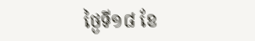ថ្ងៃទី១៨ ខែ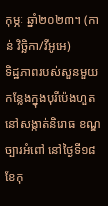កុម្ភៈ ឆ្នាំ២០២៣។ (កាន់ វិច្ឆិកា/វីអូអេ)
ទិដ្ឋភាពរបស់សួនមួយកន្លែងក្នុងបុរីប៉េងហួត នៅសង្កាត់និរោធ ខណ្ឌច្បារអំពៅ នៅថ្ងៃទី១៨ ខែកុ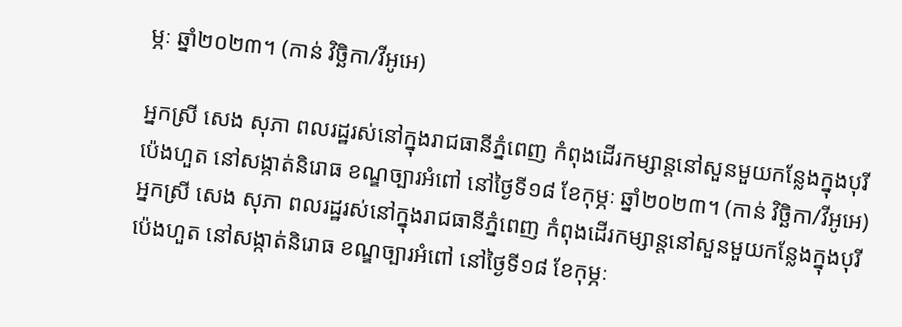ម្ភៈ ឆ្នាំ២០២៣។ (កាន់ វិច្ឆិកា/វីអូអេ)

អ្នកស្រី សេង សុភា ពលរដ្ឋរស់នៅក្នុងរាជធានីភ្នំពេញ កំពុងដើរកម្សាន្តនៅសួនមួយកន្លែងក្នុងបុរីប៉េងហួត នៅសង្កាត់និរោធ ខណ្ឌច្បារអំពៅ នៅថ្ងៃទី១៨ ខែកុម្ភៈ ឆ្នាំ២០២៣។ (កាន់ វិច្ឆិកា/វីអូអេ)
អ្នកស្រី សេង សុភា ពលរដ្ឋរស់នៅក្នុងរាជធានីភ្នំពេញ កំពុងដើរកម្សាន្តនៅសួនមួយកន្លែងក្នុងបុរីប៉េងហួត នៅសង្កាត់និរោធ ខណ្ឌច្បារអំពៅ នៅថ្ងៃទី១៨ ខែកុម្ភៈ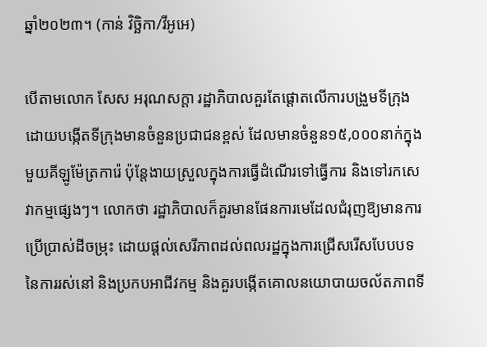ឆ្នាំ២០២៣។ (កាន់ វិច្ឆិកា/វីអូអេ)

បើតាមលោក សែស អរុណសក្តា រដ្ឋាភិបាលគួរតែផ្តោតលើការបង្រួមទីក្រុង ដោយបង្កើតទីក្រុងមានចំនួនប្រជាជនខ្ពស់ ដែលមានចំនួន១៥,០០០នាក់ក្នុងមួយគីឡូម៉ែត្រការ៉េ ប៉ុន្តែងាយស្រួលក្នុងការធ្វើដំណើរទៅធ្វើការ និងទៅរកសេវាកម្មផ្សេងៗ។ លោកថា រដ្ឋាភិបាលក៏គួរមានផែនការមេដែលជំរុញឱ្យមានការប្រើប្រាស់ដីចម្រុះ ដោយផ្តល់សេរីភាពដល់ពលរដ្ឋក្នុងការជ្រើសរើសបែបបទនៃការរស់នៅ និងប្រកបអាជីវកម្ម និងគួរបង្កើតគោលនយោបាយចល័តភាពទី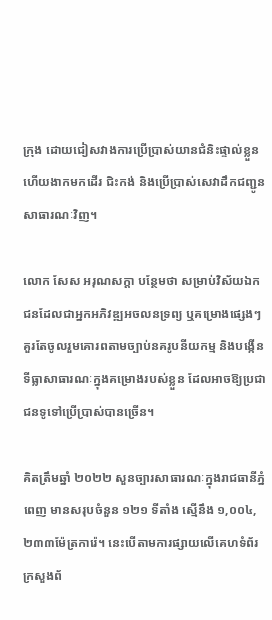ក្រុង ដោយជៀសវាងការប្រើប្រាស់យានជំនិះផ្ទាល់ខ្លួន ហើយងាកមកដើរ ជិះកង់ និងប្រើប្រាស់សេវាដឹកជញ្ជូនសាធារណៈវិញ។

លោក សែស អរុណសក្តា បន្ថែមថា សម្រាប់វិស័យឯកជនដែលជាអ្នកអភិវឌ្ឍអចលនទ្រព្យ ឬគម្រោងផ្សេងៗ គួរតែចូលរួមគោរពតាមច្បាប់នគរូបនីយកម្ម និងបង្កើនទីធ្លាសាធារណៈក្នុងគម្រោងរបស់ខ្លួន ដែលអាចឱ្យប្រជាជនទូទៅប្រើប្រាស់បានច្រើន។

គិតត្រឹមឆ្នាំ ២០២២ សួនច្បារសាធារណៈក្នុងរាជធានីភ្នំពេញ មានសរុបចំនួន ១២១ ទីតាំង ស្មើនឹង ១,០០៤,២៣៣ម៉ែត្រការ៉េ។ នេះបើតាមការផ្សាយលើគេហទំព័រក្រសួងព័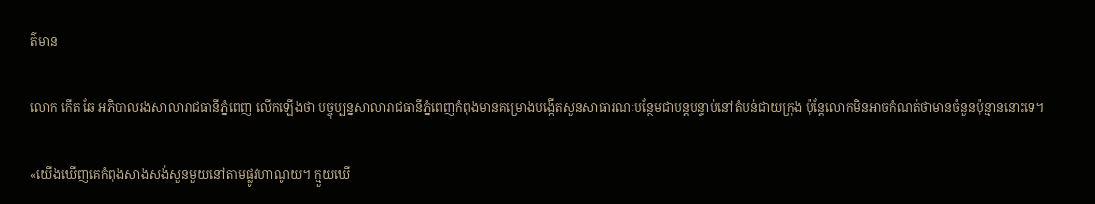ត៌មាន

លោក កើត ឆែ អភិបាលរងសាលារាជធានីភ្នំពេញ លើកឡើងថា បច្ចុប្បន្នសាលារាជធានីភ្នំពេញកំពុងមានគម្រោងបង្កើតសួនសាធារណៈបន្ថែមជាបន្តបន្ទាប់នៅតំបន់ជាយក្រុង ប៉ុន្តែលោកមិនអាចកំណត់ថាមានចំនួនប៉ុន្មាននោះទេ។

«យើងឃើញគេកំពុងសាងសង់សួនមួយនៅតាមផ្លូវហាណូយ។ ក្មួយឃើ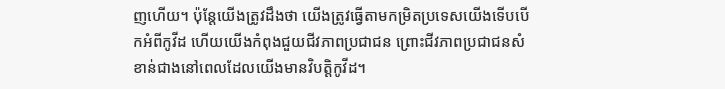ញហើយ។ ប៉ុន្តែយើងត្រូវដឹងថា យើងត្រូវធ្វើតាមកម្រិតប្រទេសយើងទើបបើកអំពីកូវីដ ហើយយើងកំពុងជួយជីវភាពប្រជាជន ព្រោះជីវភាពប្រជាជនសំខាន់ជាងនៅពេលដែលយើងមានវិបត្តិកូវីដ។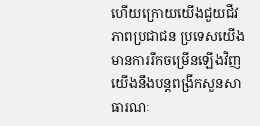ហើយក្រោយយើងជួយជីវភាពប្រជាជន ប្រទេសយើងមានការរីកចម្រើនឡើងវិញ យើងនឹងបន្តពង្រីកសួនសាធារណៈ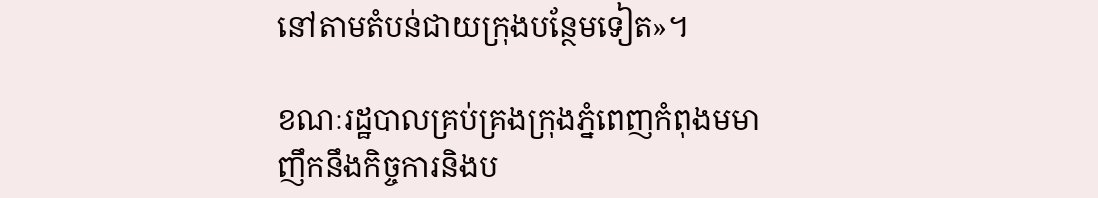នៅតាមតំបន់ជាយក្រុងបន្ថែមទៀត»។

ខណៈរដ្ឋបាលគ្រប់គ្រងក្រុងភ្នំពេញកំពុងមមាញឹកនឹងកិច្ចការនិងប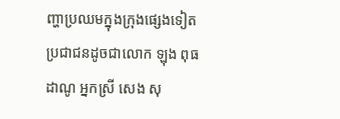ញ្ហាប្រឈមក្នុងក្រុងផ្សេងទៀត ប្រជាជនដូចជាលោក ឡុង ពុធដាណូ អ្នកស្រី សេង សុ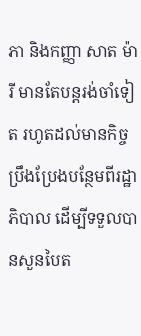ភា និងកញ្ញា សាត ម៉ារី មានតែបន្តរង់ចាំទៀត រហូតដល់មានកិច្ចប្រឹងប្រែងបន្ថែមពីរដ្ឋាភិបាល ដើម្បីទទួលបានសួនបៃត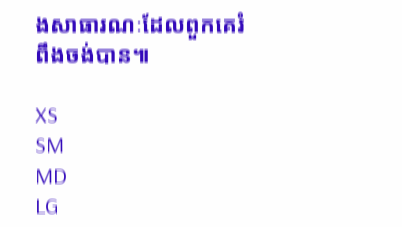ងសាធារណៈដែលពួកគេរំពឹងចង់បាន៕

XS
SM
MD
LG